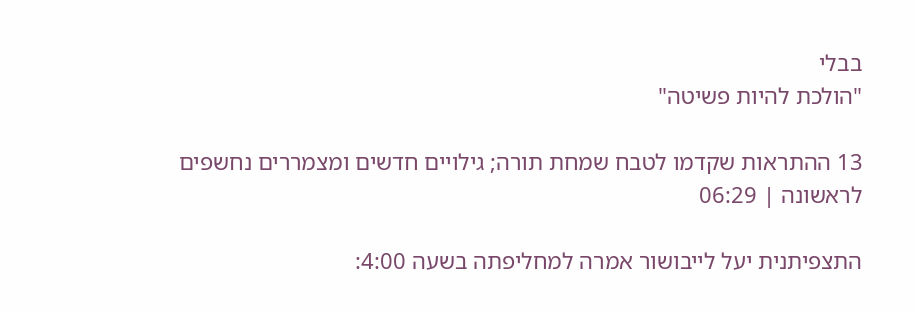בבלי
"הולכת להיות פשיטה"

13 ההתראות שקדמו לטבח שמחת תורה; גילויים חדשים ומצמררים נחשפים לראשונה | 06:29

התצפיתנית יעל לייבושור אמרה למחליפתה בשעה 4:00: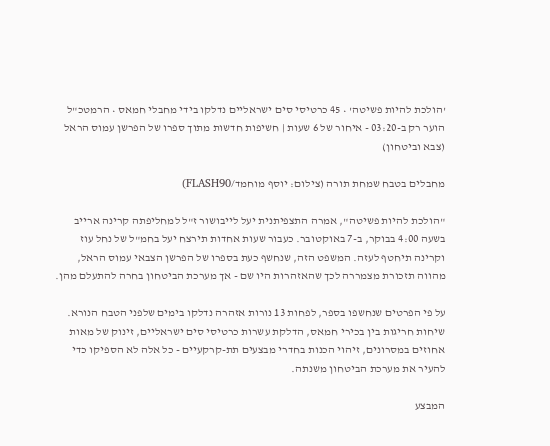'הולכת להיות פשיטה' • 45 כרטיסי סים ישראליים נדלקו בידי מחבלי חמאס • הרמטכ"ל הוער רק ב-03:20 - איחור של 6 שעות | חשיפות חדשות מתוך ספרו של הפרשן עמוס הראל (צבא וביטחון)

מחבלים בטבח שמחת תורה (צילום: יוסף מוחמד/FLASH90)

"הולכת להיות פשיטה", אמרה התצפיתנית יעל לייבושור ז"ל למחליפתה קרינה ארייב בשעה 4:00 בבוקר, ב-7 באוקטובר. כעבור שעות אחדות תירצח יעל בחמ"ל של נחל עוז וקרינה תיחטף לעזה. המשפט הזה, שנחשף כעת בספרו של הפרשן הצבאי עמוס הראל, מהווה תזכורת מצמררה לכך שהאזהרות היו שם - אך מערכת הביטחון בחרה להתעלם מהן.

על פי הפרטים שנחשפו בספר, לפחות 13 נורות אזהרה נדלקו בימים שלפני הטבח הנורא. שיחות חריגות בין בכירי חמאס, הדלקת עשרות כרטיסי סים ישראליים, זינוק של מאות אחוזים במסרונים, זיהוי הכנות בחדרי מבצעים תת-קרקעיים - כל אלה לא הספיקו כדי להעיר את מערכת הביטחון משנתה.

המבצע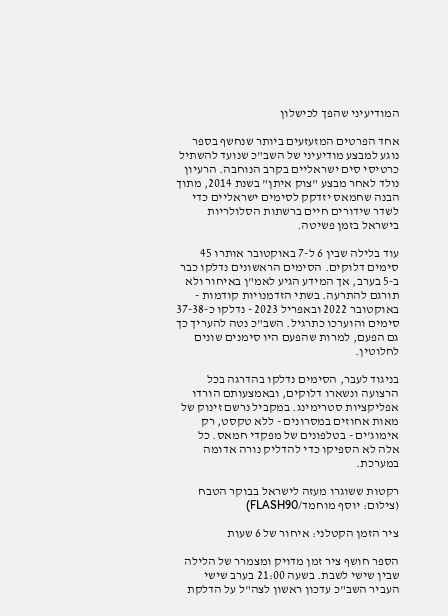המודיעיני שהפך לכישלון

אחד הפרטים המזעזעים ביותר שנחשף בספר נוגע למבצע מודיעיני של השב"כ שנועד להשתיל כרטיסי סים ישראליים בקרב הנוחבה. הרעיון נולד לאחר מבצע "צוק איתן" בשנת 2014, מתוך הבנה שחמאס יזדקק לסימים ישראליים כדי לשדר שידורים חיים ברשתות הסלולריות בישראל בזמן פשיטה.

עוד בלילה שבין 6 ל-7 באוקטובר אותרו 45 סימים דלוקים. הסימים הראשונים נדלקו כבר ב-5 בערב, אך המידע הגיע לאמ"ן באיחור ולא תורגם להתרעה. בשתי הזדמנויות קודמות - באוקטובר 2022 ובאפריל 2023 - נדלקו כ-37-38 סימים והוערכו כתרגיל. השב"כ נטה להעריך כך גם הפעם, למרות שהפעם היו סימנים שונים לחלוטין.

בניגוד לעבר, הסימים נדלקו בהדרגה בכל הרצועה ונשארו דלוקים, ובאמצעותם הורדו אפליקציות סטרימינג. במקביל נרשם זינוק של מאות אחוזים במסרונים - ללא טקסט, רק אימוג'ים - בטלפונים של מפקדי חמאס. כל אלה לא הספיקו כדי להדליק נורה אדומה במערכת.

רקטות ששוגרו מעזה לישראל בבוקר הטבח (צילום: יוסף מוחמד/FLASH90)

ציר הזמן הקטלני: איחור של 6 שעות

הספר חושף ציר זמן מדויק ומצמרר של הלילה שבין שישי לשבת. בשעה 21:00 בערב שישי העביר השב"כ עדכון ראשון לצה"ל על הדלקת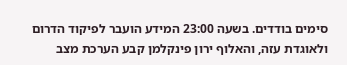סימים בודדים. בשעה 23:00 המידע הועבר לפיקוד הדרום ולאוגדת עזה, והאלוף ירון פינקלמן קבע הערכת מצב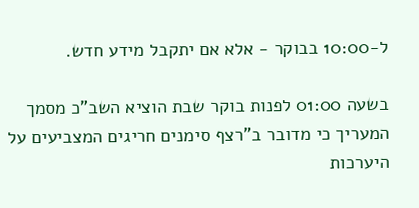ל-10:00 בבוקר - אלא אם יתקבל מידע חדש.

בשעה 01:00 לפנות בוקר שבת הוציא השב"כ מסמך המעריך כי מדובר ב"רצף סימנים חריגים המצביעים על היערכות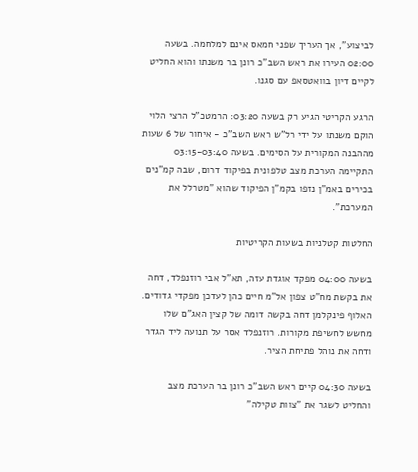לביצוע", אך העריך שפני חמאס אינם למלחמה. בשעה 02:00 העירו את ראש השב"כ רונן בר משנתו והוא החליט לקיים דיון בוואטסאפ עם סגנו.

הרגע הקריטי הגיע רק בשעה 03:20: הרמטכ"ל הרצי הלוי הוקם משנתו על ידי רל"ש ראש השב"כ - איחור של 6 שעות מההבנה המקורית על הסימים. בשעה 03:15-03:40 התקיימה הערכת מצב טלפונית בפיקוד דרום, שבה קמ"נים בכירים באמ"ן נזפו בקמ"ן הפיקוד שהוא "מטרלל את המערכת".

החלטות קטלניות בשעות הקריטיות

בשעה 04:00 מפקד אוגדת עזה, תא"ל אבי רוזנפלד, דחה את בקשת מח"ט צפון אל"מ חיים כהן לעדכן מפקדי גדודים. האלוף פינקלמן דחה בקשה דומה של קצין האג"ם שלו מחשש לחשיפת מקורות. רוזנפלד אסר על תנועה ליד הגדר ודחה את נוהל פתיחת הציר.

בשעה 04:30 קיים ראש השב"כ רונן בר הערכת מצב והחליט לשגר את "צוות טקילה"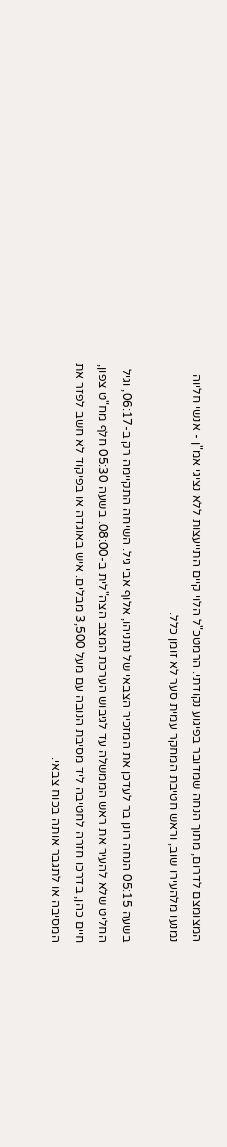המצומצם לדרום, מתוך הנחה שמדובר בפיגוע נקודתי. הרמטכ"ל הלוי קיים התייעצות ללא נציגי אמ"ן - אנשי חליוה נמנעו מלהעירו שוב, וראש חטיבת המחקר עמית סער לא זומן כלל.

בשעה 05:15 הנחה רונן בר לעדכן את המזכיר הצבאי של נתניהו, אלוף אבי גיל. השיחה התקיימה רק ב-06:17, וגיל החליט שלא להעיר את ראש הממשלה עד לגיבוש הערכת המצב הצה"לית ב-08:00. בשעה 05:30 חלף מח"ט צפון, חיים כהן, בדרכו חזרה לחטיבה ליד מסיבת הנובה עם מעל 3,500 מבלים. איש באוגדה או בפיקוד לא חשב לפזר את המסיבה או לתגבר אותה בכוח צבאי.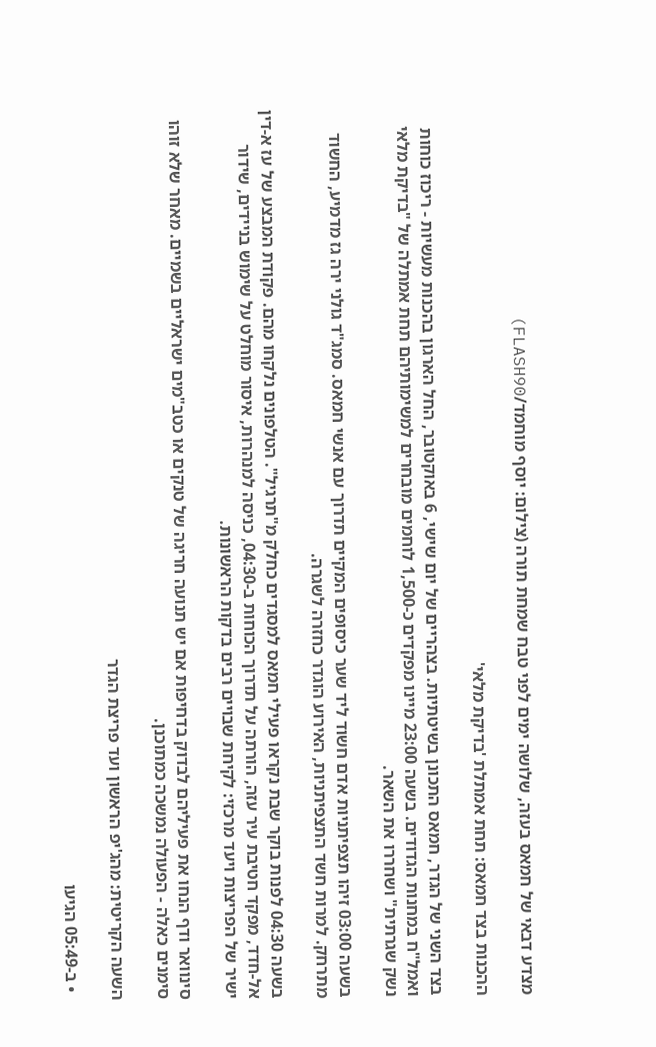מצדע דבאי של חמאס בעזה, שלושה ימים לפני טבח שמחת תורה (צילום: יוסף מוחמד/FLASH90)

ההכנות בצד חמאס: תחת אמתלת 'בדיקת מלאי'

בצד השני של הגדר, חמאס התכונן בשיטתיות. בצהריים של יום שישי, 6 באוקטובר, החל הארגון בהכנות מעשיות - ריכוז כוחות ואמל"ח במחנות הגדודים. בשעה 23:00 מיינו מפקדים כ-1,500 לוחמים מובחרים למשימותיהם תחת אמתלה של "בדיקת מלאי נשק שגרתית" ושחררו את השאר.

בשעה 03:00 זיהו תצפיתניות אדם חשוד ליד שער כיסופים המקיים תדרוך עם אנשי חמאס. סמג"ד גולני ירה גז מדמיע, החשוד מתרחק. למרות חשד התצפיתניות, האירוע הוגדר כחזרה לשגרה.

בשעה 04:30 לפנות בוקר שבת נקראו פעילי חמאס למסגדים כחלק מ"תרגיל". הטלפונים נלקחו מהם. פקודת המבצע של עז א-דין אל-חדד, מפקד חטיבת עיר עזה, הורתה על תדרוך הכוחות ב-04:30, כניסה למנהרות, איסור מוחלט על שימוש בניידים, שידור ישיר של הפריצות ויעד מרכזי: לקיחת שבויים רבים בדקות הראשונות.

סינוואר ודף הנחו את פעיליהם לבדוק בדחיפות אם יש תנועה חריגה של טנקים או כטב"מים ישראליים בשמיים. מאחר שלא זוהו סימנים כאלה - הפעולה נמשכה כמתוכנן.

השעה הקריטית: מהג'יפ הראשון ועד פריצת הגדר

  • ב-05:49 הגיעו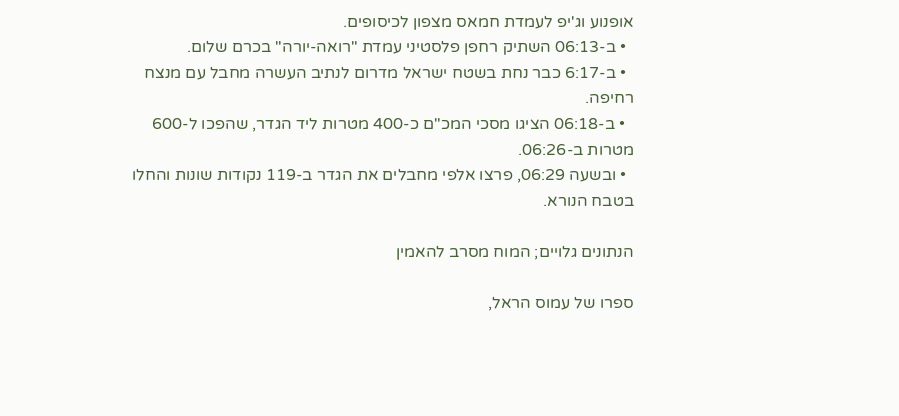אופנוע וג'יפ לעמדת חמאס מצפון לכיסופים.
  • ב-06:13 השתיק רחפן פלסטיני עמדת "רואה-יורה" בכרם שלום.
  • ב-6:17 כבר נחת בשטח ישראל מדרום לנתיב העשרה מחבל עם מנצח רחיפה.
  • ב-06:18 הציגו מסכי המכ"ם כ-400 מטרות ליד הגדר, שהפכו ל-600 מטרות ב-06:26.
  • ובשעה 06:29, פרצו אלפי מחבלים את הגדר ב-119 נקודות שונות והחלו בטבח הנורא.

הנתונים גלויים; המוח מסרב להאמין

ספרו של עמוס הראל,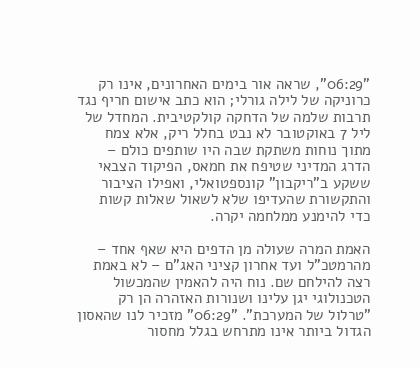"06:29", שראה אור בימים האחרונים, אינו רק כרוניקה של לילה גורלי; הוא כתב אישום חריף נגד תרבות שלמה של הדחקה קולקטיבית. המחדל של ליל 7 באוקטובר לא נבט בחלל ריק, אלא צמח מתוך נוחות משתקת שבה היו שותפים כולם – הדרג המדיני שטיפח את חמאס, הפיקוד הצבאי ששקע ב"ריקבון" קונספטואלי, ואפילו הציבור והתקשורת שהעדיפו שלא לשאול שאלות קשות כדי להימנע ממלחמה יקרה.

האמת המרה שעולה מן הדפים היא שאף אחד – מהרמטכ"ל ועד אחרון קציני האג"ם – לא באמת רצה להילחם שם. נוח היה להאמין שהמכשול הטכנולוגי יגן עלינו ושנורות האזהרה הן רק "טרלול של המערכת". "06:29" מזכיר לנו שהאסון הגדול ביותר אינו מתרחש בגלל מחסור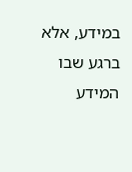במידע, אלא ברגע שבו המידע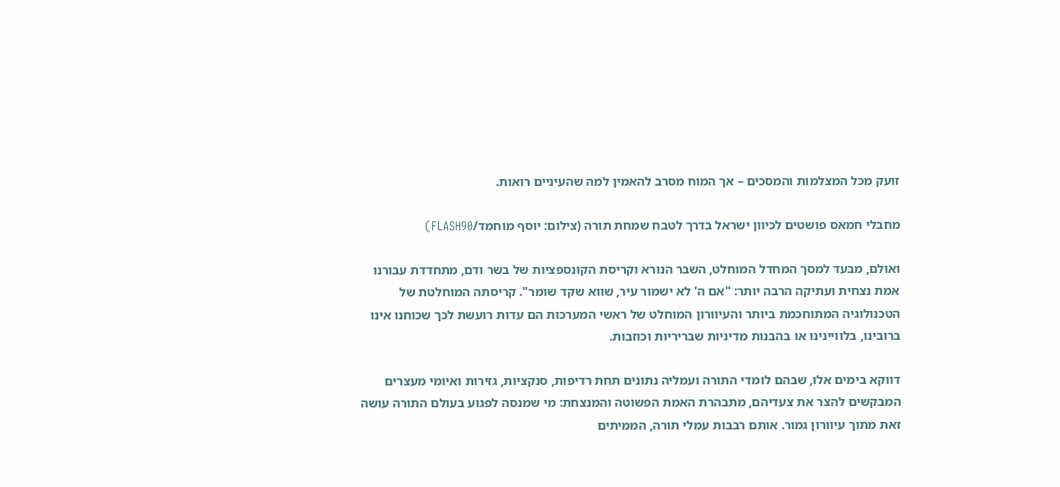זועק מכל המצלמות והמסכים – אך המוח מסרב להאמין למה שהעיניים רואות.

מחבלי חמאס פושטים לכיוון ישראל בדרך לטבח שמחת תורה (צילום: יוסף מוחמד/FLASH90)

ואולם, מבעד למסך המחדל המוחלט, השבר הנורא וקריסת הקונספציות של בשר ודם, מתחדדת עבורנו אמת נצחית ועתיקה הרבה יותר: "אם ה' לא ישמור עיר, שווא שקד שומר". קריסתה המוחלטת של הטכנולוגיה המתוחכמת ביותר והעיוורון המוחלט של ראשי המערכות הם עדות רועשת לכך שכוחנו אינו ברובינו, בלוויינינו או בהבנות מדיניות שבריריות וכוזבות.

דווקא בימים אלו, שבהם לומדי התורה ועמליה נתונים תחת רדיפות, סנקציות, גזירות ואיומי מעצרים המבקשים להצר את צעדיהם, מתבהרת האמת הפשוטה והמנצחת: מי שמנסה לפגוע בעולם התורה עושה זאת מתוך עיוורון גמור. אותם רבבות עמלי תורה, הממיתים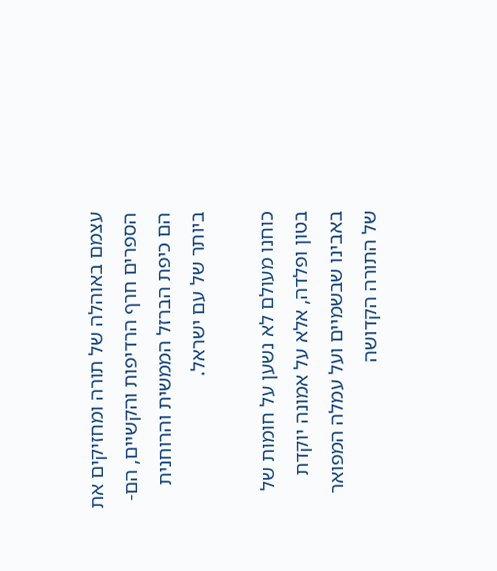עצמם באוהלה של תורה ומחזיקים את הספרים חרף הרדיפות והקשיים, הם-הם כיפת הברזל הממשית והרוחנית ביותר של עם ישראל.

כוחנו מעולם לא נשען על חומות של בטון ופלדה, אלא על אמונה יוקדת באבינו שבשמיים ועל עמלה המפואר של התורה הקדושה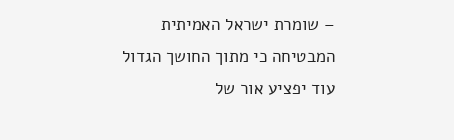– שומרת ישראל האמיתית המבטיחה כי מתוך החושך הגדול עוד יפציע אור של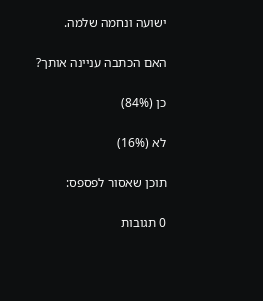ישועה ונחמה שלמה.

האם הכתבה עניינה אותך?

כן (84%)

לא (16%)

תוכן שאסור לפספס:

0 תגובות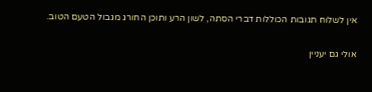אין לשלוח תגובות הכוללות דברי הסתה, לשון הרע ותוכן החורג מגבול הטעם הטוב.

אולי גם יעניין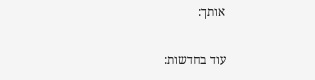אותך:

עוד בחדשות: